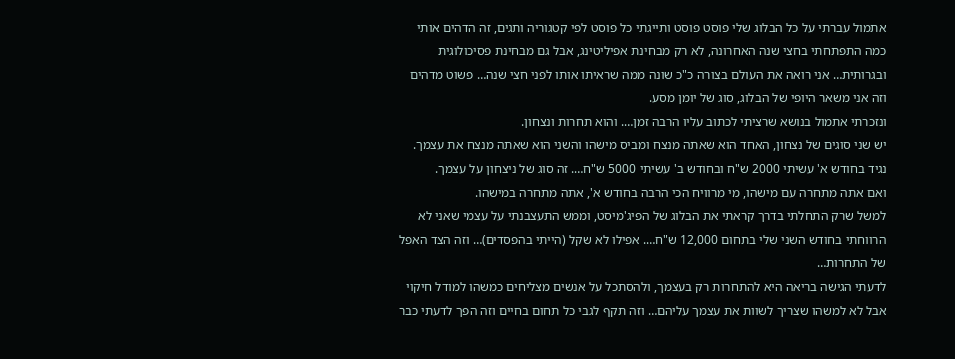אתמול עברתי על כל הבלוג שלי פוסט פוסט ותייגתי כל פוסט לפי קטגוריה ותגים, זה הדהים אותי כמה התפתחתי בחצי שנה האחרונה, לא רק מבחינת אפיליטינג, אבל גם מבחינת פסיכולוגית ובגרותית… אני רואה את העולם בצורה כ"כ שונה ממה שראיתו אותו לפני חצי שנה… פשוט מדהים וזה אני משאר היופי של הבלוג, סוג של יומן מסע.
ונזכרתי אתמול בנושא שרציתי לכתוב עליו הרבה זמן…. והוא תחרות ונצחון.
יש שני סוגים של נצחון, האחד הוא שאתה מנצח ומביס מישהו והשני הוא שאתה מנצח את עצמך.
נגיד בחודש א' עשיתי 2000 ש"ח ובחודש ב' עשיתי 5000 ש"ח…. זה סוג של ניצחון על עצמך.
ואם אתה מתחרה עם מישהו, מי מרוויח הכי הרבה בחודש א', אתה מתחרה במישהו.
למשל שרק התחלתי בדרך קראתי את הבלוג של הפיג'מיסט, וממש התעצבנתי על עצמי שאני לא הרווחתי בחודש השני שלי בתחום 12,000 ש"ח…. אפילו לא שקל (הייתי בהפסדים)… וזה הצד האפל של התחרות…
לדעתי הגישה בריאה היא להתחרות רק בעצמך, ולהסתכל על אנשים מצליחים כמשהו למודל חיקוי אבל לא למשהו שצריך לשוות את עצמך עליהם… וזה תקף לגבי כל תחום בחיים וזה הפך לדעתי כבר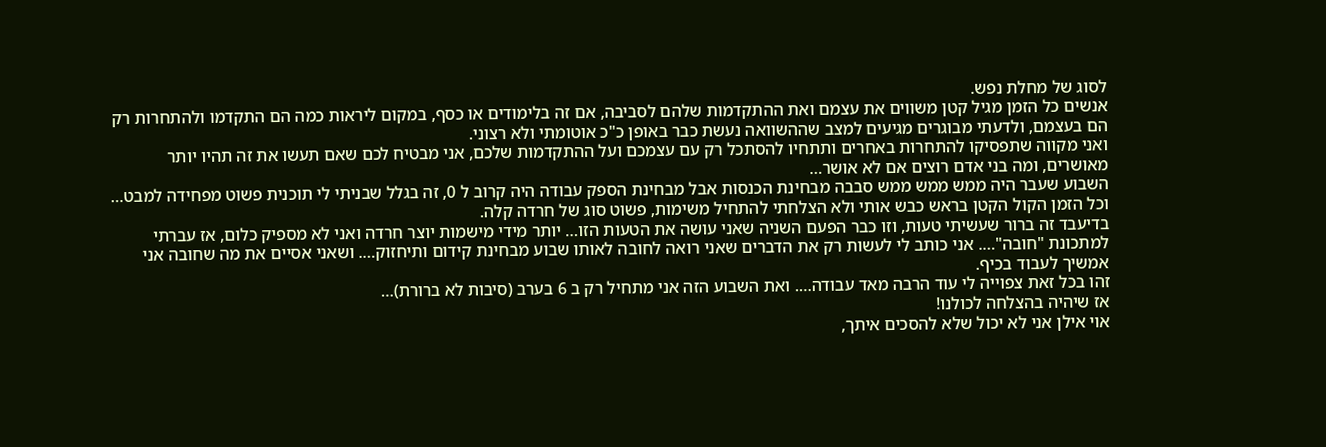לסוג של מחלת נפש.
אנשים כל הזמן מגיל קטן משווים את עצמם ואת ההתקדמות שלהם לסביבה, אם זה בלימודים או כסף, במקום ליראות כמה הם התקדמו ולהתחרות רק הם בעצמם, ולדעתי מבוגרים מגיעים למצב שההשוואה נעשת כבר באופן כ"כ אוטומתי ולא רצוני.
ואני מקווה שתפסיקו להתחרות באחרים ותתחיו להסתכל רק עם עצמכם ועל ההתקדמות שלכם, אני מבטיח לכם שאם תעשו את זה תהיו יותר מאושרים, ומה בני אדם רוצים אם לא אושר…
השבוע שעבר היה ממש ממש ממש סבבה מבחינת הכנסות אבל מבחינת הספק עבודה היה קרוב ל 0, זה בגלל שבניתי לי תוכנית פשוט מפחידה למבט… וכל הזמן הקול הקטן בראש כבש אותי ולא הצלחתי להתחיל משימות, פשוט סוג של חרדה קלה.
בדיעבד זה ברור שעשיתי טעות, וזו כבר הפעם השניה שאני עושה את הטעות הזו… יותר מידי מישמות יוצר חרדה ואני לא מספיק כלום, אז עברתי למתכונת "חובה"…. אני כותב לי לעשות רק את הדברים שאני רואה לחובה לאותו שבוע מבחינת קידום ותיחזוק…. ושאני אסיים את מה שחובה אני אמשיך לעבוד בכיף.
זהו בכל זאת צפוייה לי עוד הרבה מאד עבודה…. ואת השבוע הזה אני מתחיל רק ב 6 בערב (סיבות לא ברורת)…
אז שיהיה בהצלחה לכולנו!
אוי אילן אני לא יכול שלא להסכים איתך,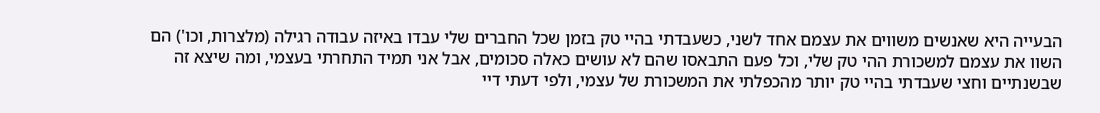הבעייה היא שאנשים משווים את עצמם אחד לשני, כשעבדתי בהיי טק בזמן שכל החברים שלי עבדו באיזה עבודה רגילה (מלצרות, וכו') הם השוו את עצמם למשכורת ההי טק שלי, וכל פעם התבאסו שהם לא עושים כאלה סכומים, אבל אני תמיד התחרתי בעצמי, ומה שיצא זה שבשנתיים וחצי שעבדתי בהיי טק יותר מהכפלתי את המשכורת של עצמי, ולפי דעתי דיי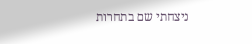ניצחתי שם בתחרות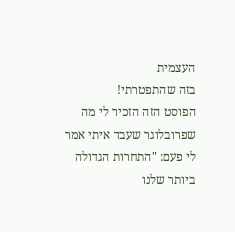העצמית
בזה שהתפטרתי!
הפוסט הזה הזכיר לי מה שפרובלוגר שעבד איתי אמר לי פעם: "התחרות הגדולה ביותר שלנו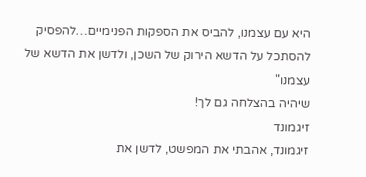היא עם עצמנו, להביס את הספקות הפנימיים…להפסיק להסתכל על הדשא הירוק של השכן, ולדשן את הדשא של עצמנו"
שיהיה בהצלחה גם לך!
זיגמונד
זיגמונד, אהבתי את המפשט, לדשן את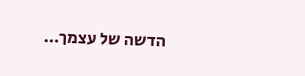הדשה של עצמך…